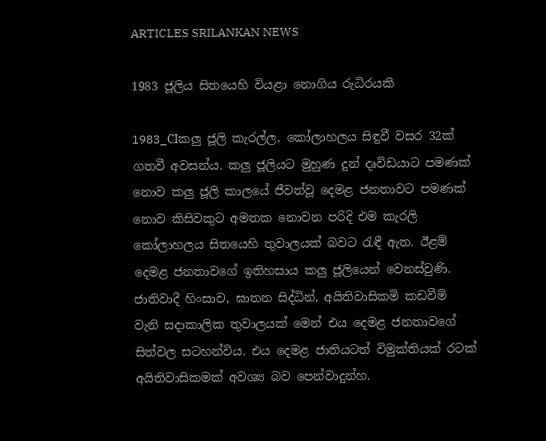ARTICLES SRILANKAN NEWS

1983 ජූලිය සිතයෙහි වියළා නොගිය රුධිරයකි

1983_CIකලු ජූලි කැරල්ල, කෝලාහලය සිඳුවී වසර 32ක් ගතවී අවසන්ය. කලු ජූලියට මුහුණ දුන් දෘවිඩයාට පමණක් නොව කලු ජූලි කාලයේ ජීවත්වූ දෙමළ ජනතාවට පමණක් නොව කිසිවකුට අමතක නොවන පරිදි එම කැරලි කෝලාහලය සිතයෙහි තුවාලයක් බවට රැඳී ඇත. ඊළම් දෙමළ ජනතාවගේ ඉතිහසාය කලු ජූලියෙන් වෙනස්වුණි. ජාතිවාදී හිංසාව, ඝාතන සිද්ධින්, අයිතිවාසිකමි කඩවීමි වැනි සදාකාලික තුවාලයක් මෙන් එය දෙමළ ජනතාවගේ සිත්වල සටහන්විය. එය දෙමළ ජාතියටත් විමුක්තියක් රටක් අයිතිවාසිකමක් අවශ්‍ය බව පෙන්වාදුන්හ.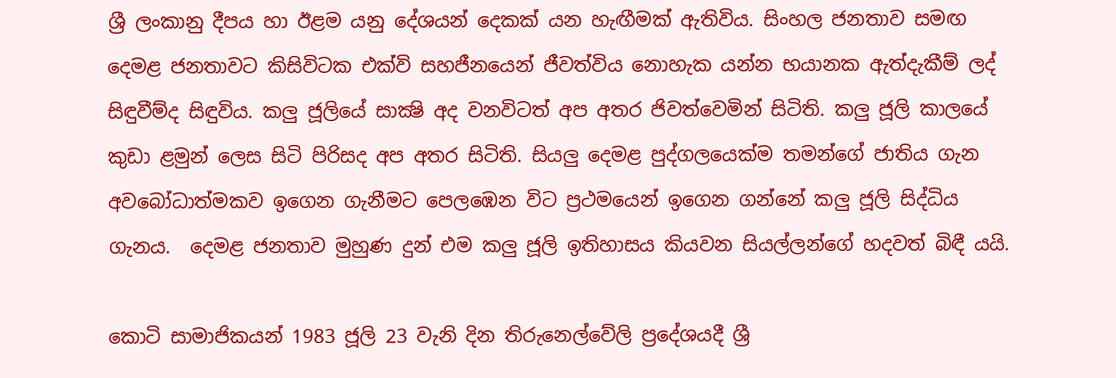ශ්‍රී ලංකානු දීපය හා ඊළම යනු දේශයන් දෙකක් යන හැඟීමක් ඇතිවිය. සිංහල ජනතාව සමඟ දෙමළ ජනතාවට කිසිවිටක එක්වි සහජීනයෙන් ජීවත්විය නොහැක යන්න භයානක ඇත්දැකීම් ලද් සිඳුවීම්ද සිඳුවිය. කලු ජූලියේ සාක්‍ෂි අද වනවිටත් අප අතර ජිවත්වෙමින් සිටිති. කලු ජූලි කාලයේ කුඩා ළමුන් ලෙස සිටි පිරිසද අප අතර සිටිති. සියලු දෙමළ පුද්ගලයෙක්ම තමන්ගේ ජාතිය ගැන අවබෝධාත්මකව ඉගෙන ගැනීමට පෙලඹෙන විට ප්‍රථමයෙන් ඉගෙන ගන්නේ කලු ජූලි සිද්ධිය ගැනය.  දෙමළ ජනතාව මුහුණ දුන් එම කලු ජූලි ඉතිහාසය කියවන සියල්ලන්ගේ හදවත් බිඳී යයි.

කොටි සාමාජිකයන් 1983 ජූලි 23 වැනි දින තිරුනෙල්වේලි ප්‍රදේශයදී ශ්‍රී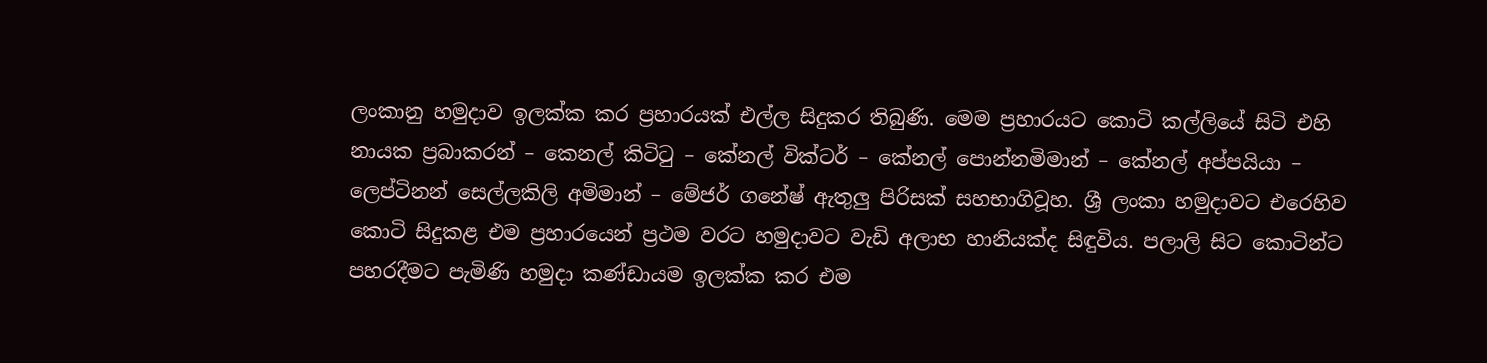ලංකානු හමුදාව ඉලක්ක කර ප්‍රහාරයක් එල්ල සිදුකර තිබුණි. මෙම ප්‍රහාරයට කොටි කල්ලියේ සිටි එහි නායක ප්‍රබාකරන් – කෙනල් කිටිටු – කේනල් වික්ටර් – කේනල් පොන්නමිමාන් – කේනල් අප්පයියා – ලෙප්ටිනන් සෙල්ලකිලි අමිමාන් – මේජර් ගනේෂ් ඇතුලු පිරිසක් සහභාගිවූහ. ශ්‍රී ලංකා හමුදාවට එරෙහිව කොටි සිදුකළ එම ප්‍රහාරයෙන් ප්‍රථම වරට හමුදාවට වැඩි අලාභ හානියක්ද සිඳුවිය. පලාලි සිට කොටින්ට පහරදීමට පැමිණි හමුදා කණ්ඩායම ඉලක්ක කර එම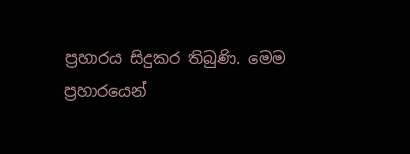ප්‍රහාරය සිදුකර තිබුණි. මෙම ප්‍රහාරයෙන්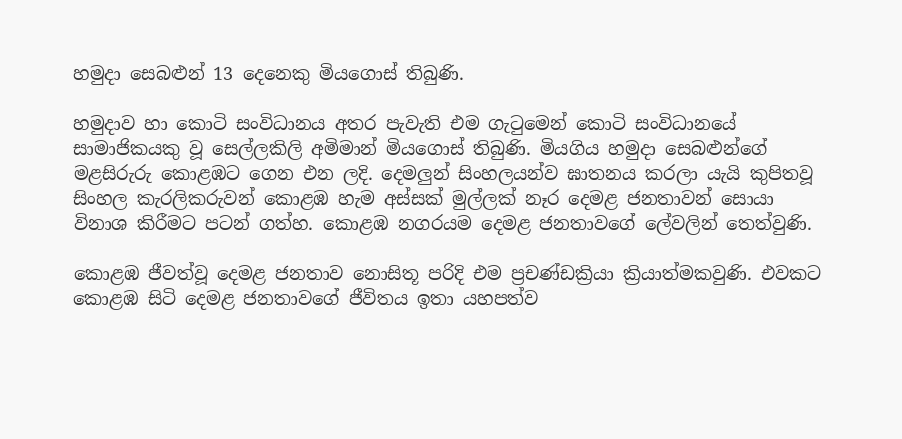හමුදා සෙබළුන් 13 දෙනෙකු මියගොස් තිබුණි.

හමුදාව හා කොටි සංවිධානය අතර පැවැති එම ගැටුමෙන් කොටි සංවිධානයේ සාමාජිකයකු වූ සෙල්ලකිලි අමිමාන් මියගොස් තිබුණි. මියගිය හමුදා සෙබළුන්ගේ මළසිරුරු කොළඹට ගෙන එන ලදි. දෙමලුන් සිංහලයන්ව ඝාතනය කරලා යැයි කුපිතවූ සිංහල කැරලිකරුවන් කොළඹ හැම අස්සක් මුල්ලක් නෑර දෙමළ ජනතාවන් සොයා විනාශ කිරීමට පටන් ගත්හ. කොළඹ නගරයම දෙමළ ජනතාවගේ ලේවලින් තෙත්වුණි.

කොළඹ ජීවත්වූ දෙමළ ජනතාව නොසිතූ පරිදි එම ප්‍රචණ්ඩක්‍රියා ක්‍රියාත්මකවුණි. එවකට කොළඹ සිටි දෙමළ ජනතාවගේ ජීවිතය ඉතා යහපත්ව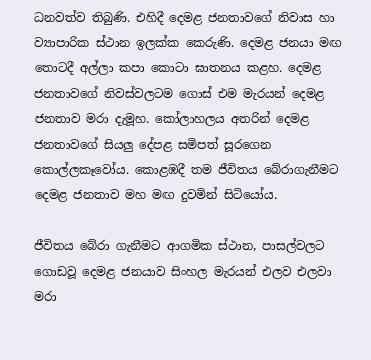ධනවත්ව තිබුණි. එහිදී දෙමළ ජනතාවගේ නිවාස හා ව්‍යාපාරික ස්ථාන ඉලක්ක කෙරුණි. දෙමළ ජනයා මඟ තොටදී අල්ලා කපා කොටා ඝාතනය කළහ. දෙමළ ජනතාවගේ නිවස්වලටම ගොස් එම මැරයන් දෙමළ ජනතාව මරා දැමූහ. කෝලාහලය අතරින් දෙමළ ජනතාවගේ සියලු දේපළ සමිපත් සූරගෙන කොල්ලකෑවෝය. කොළඹදී තම ජීවිතය බේරාගැනීමට දෙමළ ජනතාව මහ මඟ දුවමින් සිටියෝය.

ජීවිතය බේරා ගැනීමට ආගමික ස්ථාන, පාසල්වලට ගොඩවූ දෙමළ ජනයාව සිංහල මැරයන් එලව එලවා මරා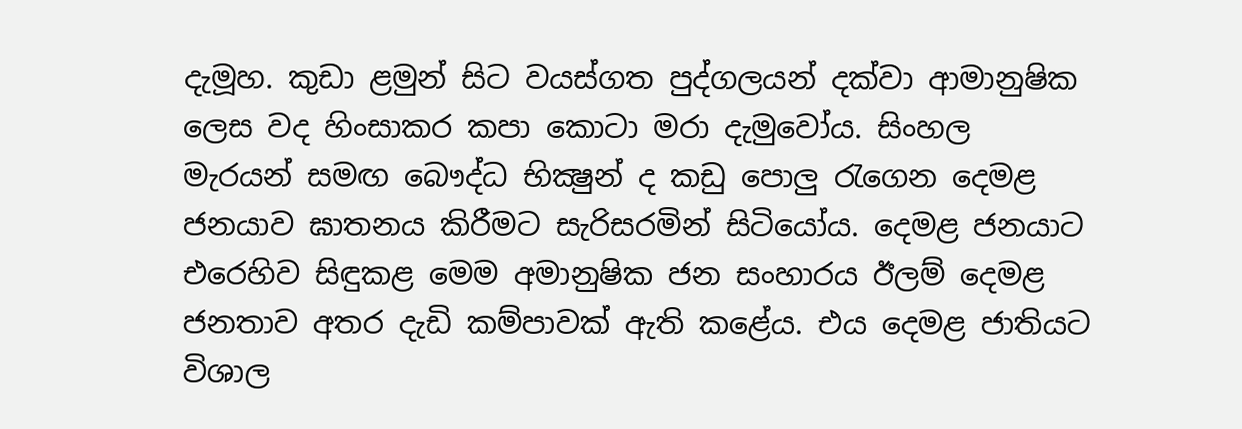දැමූහ. කුඩා ළමුන් සිට වයස්ගත පුද්ගලයන් දක්වා ආමානුෂික ලෙස වද හිංසාකර කපා කොටා මරා දැමුවෝය. සිංහල මැරයන් සමඟ බෞද්ධ භික්‍ෂුන් ද කඩු පොලු රැගෙන දෙමළ ජනයාව ඝාතනය කිරීමට සැරිසරමින් සිටියෝය. දෙමළ ජනයාට එරෙහිව සිඳුකළ මෙම අමානුෂික ජන සංහාරය ඊලම් දෙමළ ජනතාව අතර දැඩි කම්පාවක් ඇති කළේය. එය දෙමළ ජාතියට විශාල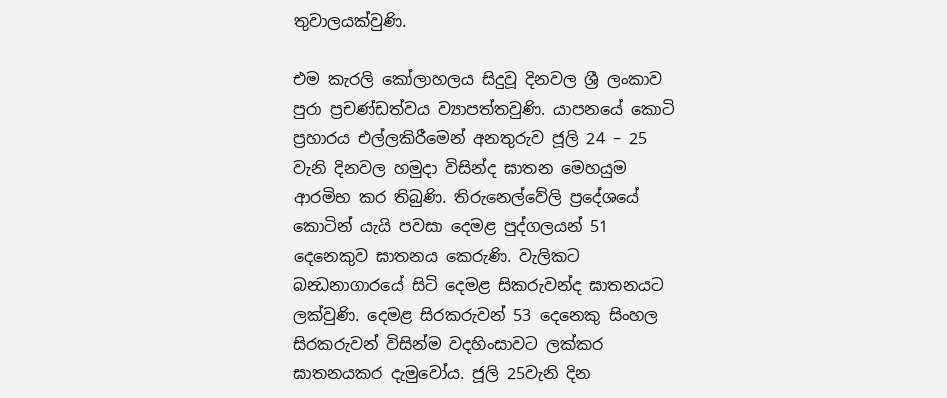තුවාලයක්වුණි.

එම කැරලි කෝලාහලය සිදුවූ දිනවල ශ්‍රී ලංකාව පුරා ප්‍රචණ්ඩත්වය ව්‍යාපත්තවුණි. යාපනයේ කොටි ප්‍රහාරය එල්ලකිරීමෙන් අනතුරුව ජූලි 24 – 25 වැනි දිනවල හමුදා විසින්ද ඝාතන මෙහයුම ආරමිභ කර තිබුණි. තිරුනෙල්වේලි ප්‍රදේශයේ කොටින් යැයි පවසා දෙමළ පුද්ගලයන් 51 දෙනෙකුව ඝාතනය කෙරුණි. වැලිකට බන්‍ධනාගාරයේ සිටි දෙමළ සිකරුවන්ද ඝාතනයට ලක්වුණි. දෙමළ සිරකරුවන් 53 දෙනෙකු සිංහල සිරකරුවන් විසින්ම වදහිංසාවට ලක්කර ඝාතනයකර දැමුවෝය. ජූලි 25වැනි දින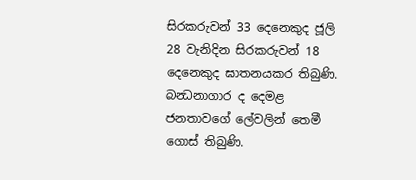සිරකරුවන් 33 දෙනෙකුද ජූලි 28 වැනිදින සිරකරුවන් 18 දෙනෙකුද ඝාතනයකර තිබුණි. බන්‍ධනාගාර ද දෙමළ ජනතාවගේ ලේවලින් තෙමී ගොස් තිබුණි.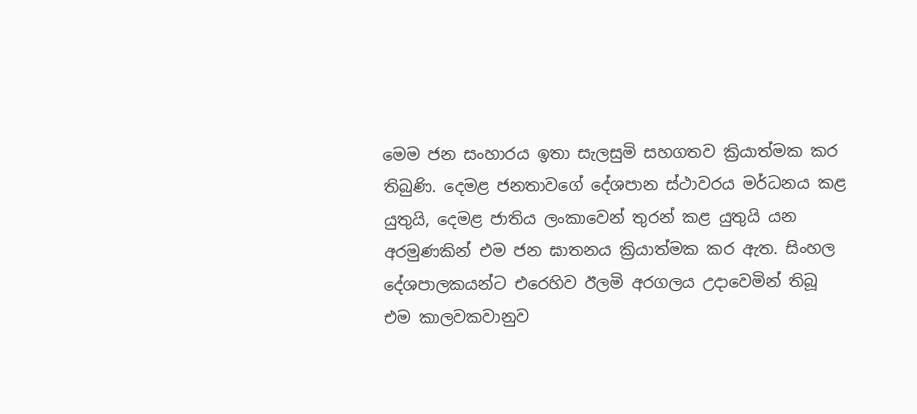මෙම ජන සංහාරය ඉතා සැලසුමි සහගතව ක්‍රියාත්මක කර තිබුණි. දෙමළ ජනතාවගේ දේශපාන ස්ථාවරය මර්ධනය කළ යුතුයි, දෙමළ ජාතිය ලංකාවෙන් තුරන් කළ යුතුයි යන අරමුණකින් එම ජන ඝාතනය ක්‍රියාත්මක කර ඇත. සිංහල දේශපාලකයන්ට එරෙහිව ඊලමි අරගලය උදාවෙමින් තිබූ එම කාලවකවානුව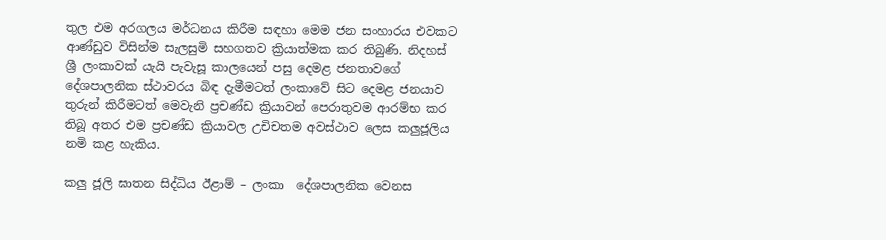තුල එම අරගලය මර්ධනය කිරීම සඳහා මෙම ජන සංහාරය එවකට ආණ්ඩුව විසින්ම සැලසුමි සහගතව ක්‍රියාත්මක කර තිබුණි. නිදහස් ශ්‍රී ලංකාවක් යැයි පැවැසූ කාලයෙන් පසු දෙමළ ජනතාවගේ දේශපාලනික ස්ථාවරය බිඳ දැමීමටත් ලංකාවේ සිට දෙමළ ජනයාව තුරුන් කිරීමටත් මෙවැනි ප්‍රචණ්ඩ ක්‍රියාවන් පෙරාතුවම ආරම්භ කර තිබූ අතර එම ප්‍රචණ්ඩ ක්‍රියාවල උචිචතම අවස්ථාව ලෙස කලුජූලිය නමි කළ හැකිය.

කලු ජූලි ඝාතන සිද්ධිය ඊළාම් – ලංකා  දේශපාලනික වෙනස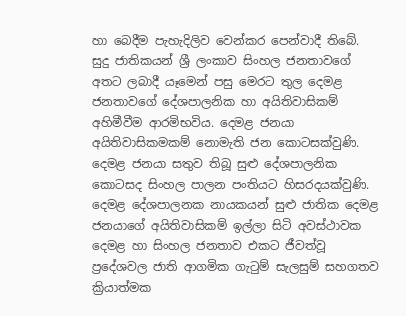හා බෙදීම පැහැදිලිව වෙන්කර පෙන්වාදී තිබේ. සුදු ජාතිකයන් ශ්‍රී ලංකාව සිංහල ජනතාවගේ අතට ලබාදී යෑමෙන් පසු මෙරට තුල දෙමළ ජනතාවගේ දේශපාලනික හා අයිතිවාසිකම් අහිමීවීම ආරමිභවිය. දෙමළ ජනයා අයිතිවාසිකමකම් නොමැති ජන කොටසක්වුණි. දෙමළ ජනයා සතුව තිබූ සුළු දේශපාලනික කොටසද සිංහල පාලන පංතියට හිසරදයක්වුණි. දෙමළ දේශපාලනක නායකයන් සුළු ජාතික දෙමළ ජනයාගේ අයිතිවාසිකම් ඉල්ලා සිටි අවස්ථාවක දෙමළ හා සිංහල ජනතාව එකට ජීවත්වූ ප්‍රදේශවල ජාති ආගමික ගැටුම් සැලසුම් සහගතව ක්‍රියාත්මක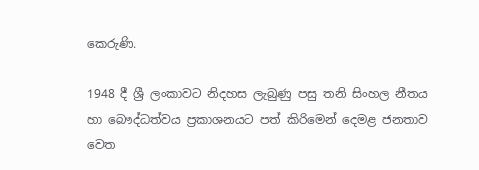කෙරුණි.

1948 දී ශ්‍රී ලංකාවට නිදහස ලැබුණු පසු තනි සිංහල නීතය හා බෞද්ධත්වය ප්‍රකාශනයට පත් කිරිමෙන් දෙමළ ජනතාව වෙත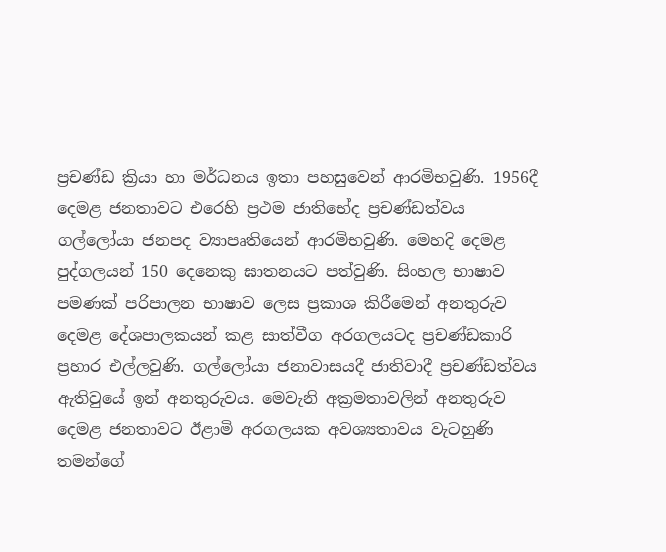ප්‍රචණ්ඩ ක්‍රියා හා මර්ධනය ඉතා පහසුවෙන් ආරමිභවුණි. 1956දී දෙමළ ජනතාවට එරෙහි ප්‍රථම ජාතිභේද ප්‍රචණ්ඩත්වය ගල්ලෝයා ජනපද ව්‍යාපෘතියෙන් ආරමිභවුණි. මෙහදි දෙමළ පුද්ගලයන් 150 දෙනෙකු ඝාතනයට පත්වුණි. සිංහල භාෂාව පමණක් පරිපාලන භාෂාව ලෙස ප්‍රකාශ කිරීමෙන් අනතුරුව දෙමළ දේශපාලකයන් කළ සාත්වීග අරගලයටද ප්‍රචණ්ඩකාරි ප්‍රහාර එල්ලවුණි. ගල්ලෝයා ජනාවාසයදී ජාතිවාදී ප්‍රචණ්ඩත්වය ඇතිවුයේ ඉන් අනතුරුවය. මෙවැනි අක්‍රමතාවලින් අනතුරුව දෙමළ ජනතාවට ඊළාමි අරගලයක අවශ්‍යතාවය වැටහුණි තමන්ගේ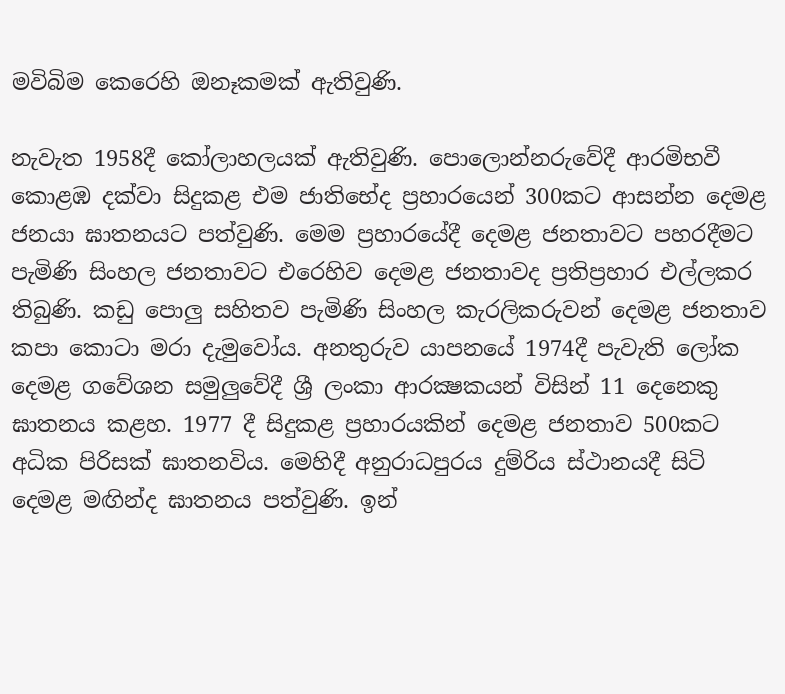මවිබිම කෙරෙහි ඔනෑකමක් ඇතිවුණි.

නැවැත 1958දී කෝලාහලයක් ඇතිවුණි. පොලොන්නරුවේදී ආරමිභවී කොළඹ දක්වා සිදුකළ එම ජාතිභේද ප්‍රහාරයෙන් 300කට ආසන්න දෙමළ ජනයා ඝාතනයට පත්වුණි. මෙම ප්‍රහාරයේදී දෙමළ ජනතාවට පහරදීමට පැමිණි සිංහල ජනතාවට එරෙහිව දෙමළ ජනතාවද ප්‍රතිප්‍රහාර එල්ලකර තිබුණි. කඩු පොලු සහිතව පැමිණි සිංහල කැරලිකරුවන් දෙමළ ජනතාව කපා කොටා මරා දැමුවෝය. අනතුරුව යාපනයේ 1974දී පැවැති ලෝක දෙමළ ගවේශන සමුලුවේදී ශ්‍රී ලංකා ආරක්‍ෂකයන් විසින් 11 දෙනෙකු ඝාතනය කළහ. 1977 දී සිදුකළ ප්‍රහාරයකින් දෙමළ ජනතාව 500කට අධික පිරිසක් ඝාතනවිය. මෙහිදී අනුරාධපුරය දුම්රිය ස්ථානයදී සිටි දෙමළ මඟින්ද ඝාතනය පත්වුණි. ඉන්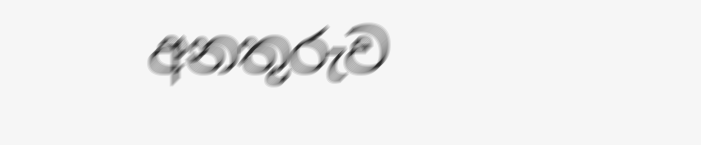අනතුරුව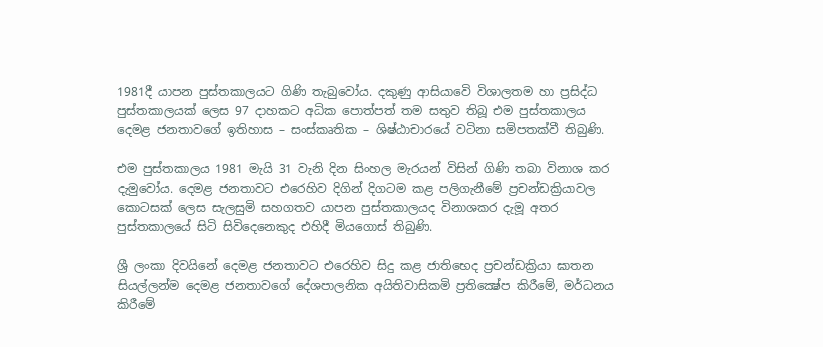1981දී යාපන පුස්තකාලයට ගිණි තැබුවෝය. දකුණු ආසියාවෙි විශාලතම හා ප්‍රසිද්ධ පුස්තකාලයක් ලෙස 97 දාහකට අධික පොත්පත් තම සතුව තිබූ එම පුස්තකාලය දෙමළ ජනතාවගේ ඉතිහාස – සංස්කෘතික – ශිෂ්ඨාචාරයේ වටිනා සමිපතක්වී තිබුණි.

එම පුස්තකාලය 1981 මැයි 31 වැනි දින සිංහල මැරයන් විසින් ගිණි තබා විනාශ කර දැමුවෝය. දෙමළ ජනතාවට එරෙහිව දිගින් දිගටම කළ පලිගැනීමේ ප්‍රචන්ඩක්‍රියාවල කොටසක් ලෙස සැලසුමි සහගතව යාපන පුස්තකාලයද විනාශකර දැමූ අතර  පුස්තකාලයේ සිටි සිවිදෙනෙකුද එහිදී මියගොස් තිබුණි.

ශ්‍රී ලංකා දිවයිනේ දෙමළ ජනතාවට එරෙහිව සිදු කළ ජාතිභෙද ප්‍රචන්ඩක්‍රියා ඝාතන සියල්ලන්ම දෙමළ ජනතාවගේ දේශපාලනික අයිතිවාසිකමි ප්‍රතික්‍ෂේප කිරීමේ, මර්ධනය කිරීමේ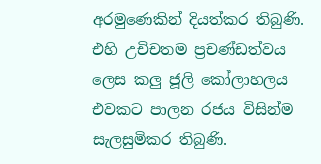අරමුණෙකින් දියත්කර තිබුණි. එහි උචිචතම ප්‍රචණ්ඩත්වය ලෙස කලු ජූලි කෝලාහලය එවකට පාලන රජය විසින්ම සැලසුමිකර තිබුණි.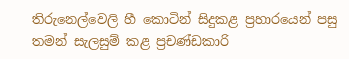තිරුනෙල්වෙලි හී කොටින් සිදුකළ ප්‍රහාරයෙන් පසු තමන් සැලසුම් කළ ප්‍රචණ්ඩකාරි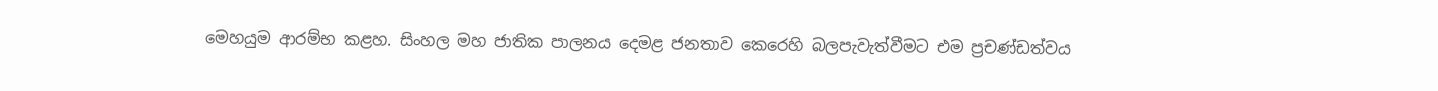මෙහයුම ආරම්භ කළහ. සිංහල මහ ජාතික පාලනය දෙමළ ජනතාව කෙරෙහි බලපැවැත්වීමට එම ප්‍රචණ්ඩත්වය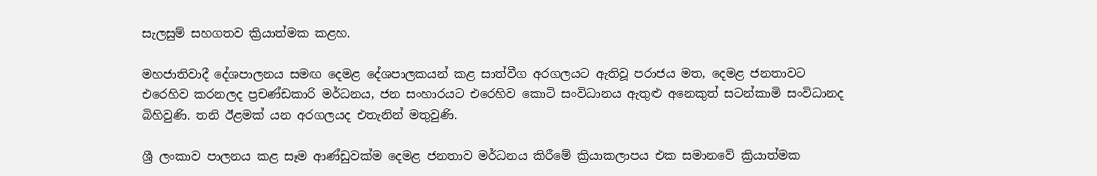සැලසුම් සහගතව ක්‍රියාත්මක කළහ.

මහජාතිවාදී දේශපාලනය සමඟ දෙමළ දේශපාලකයන් කළ සාත්වීග අරගලයට ඇතිවූ පරාජය මත, දෙමළ ජනතාවට එරෙහිව කරනලද ප්‍රචණ්ඩකාරි මර්ධනය, ජන සංහාරයට එරෙහිව කොටි සංවිධානය ඇතුළු අනෙකුත් සටන්කාමි සංවිධානද බිහිවුණි. තනි ඊළමක් යන අරගලයද එතැනින් මතුවුණි.

ශ්‍රී ලංකාව පාලනය කළ සෑම ආණ්ඩුවක්ම දෙමළ ජනතාව මර්ධනය කිරීමේ ක්‍රියාකලාපය එක සමානවේ ක්‍රියාත්මක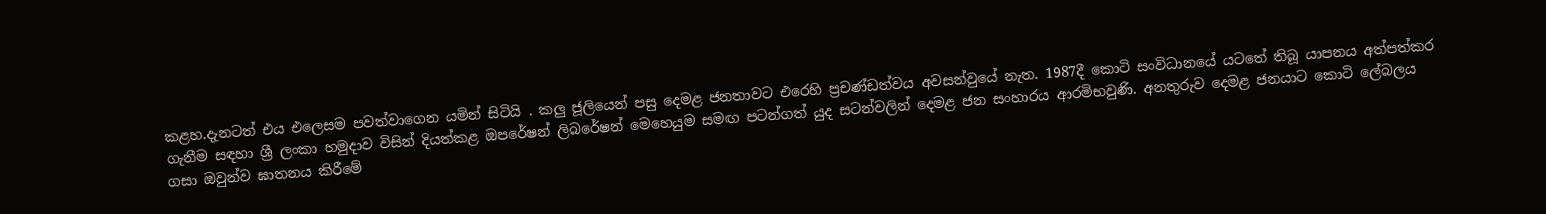කළහ.දැනටත් එය එලෙසම පවත්වාගෙන යමින් සිටියි . කලු ජූලියෙන් පසු දෙමළ ජනතාවට එරෙහි ප්‍රචණ්ඩත්වය අවසන්වුයේ නැත. 1987දී කොටි සංවිධානයේ යටතේ තිබූ යාපනය අත්පත්කර ගැනීම සඳහා ශ්‍රී ලංකා හමුදාව විසින් දියත්කළ ඔපරේෂන් ලිබරේෂන් මෙහෙයුම සමඟ පටන්ගත් යුද සටන්වලින් දෙමළ ජන සංහාරය ආරමිභවුණි. අනතුරුව දෙමළ ජනයාට කොටි ලේබලය ගසා ඔවුන්ව ඝාතනය කිරීමේ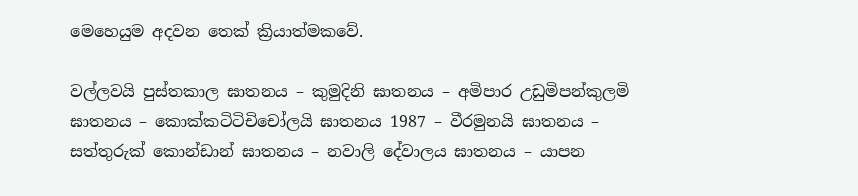මෙහෙයුම අදවන තෙක් ක්‍රියාත්මකවේ.

වල්ලවයි පුස්තකාල ඝාතනය – කුමුදිනි ඝාතනය – අමිපාර උඩුමිපන්කුලමි ඝාතනය – කොක්කටිටිචිචෝලයි ඝාතනය 1987 – වීරමුනයි ඝාතනය – සත්තුරුක් කොන්ඩාන් ඝාතනය – නවාලි දේවාලය ඝාතනය – යාපන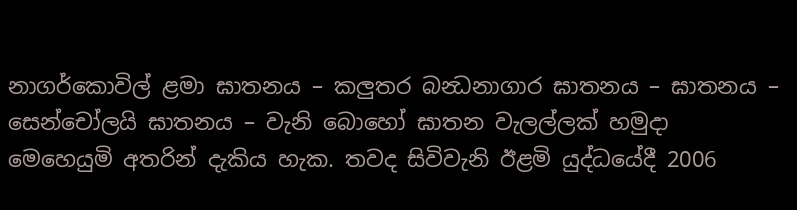නාගර්කොවිල් ළමා ඝාතනය – කලුතර බන්‍ධනාගාර ඝාතනය – ඝාතනය – සෙන්චෝලයි ඝාතනය – වැනි බොහෝ ඝාතන වැලල්ලක් හමුදා මෙහෙයුමි අතරින් දැකිය හැක. තවද සිවිවැනි ඊළමි යුද්ධයේදී 2006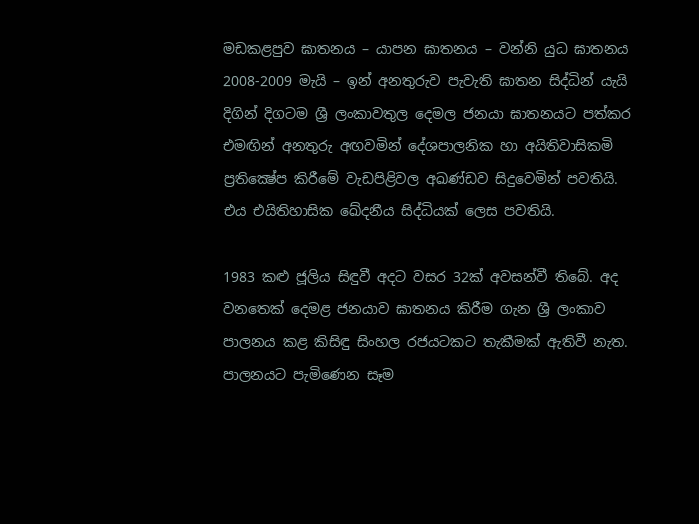මඩකළපුව ඝාතනය – යාපන ඝාතනය – වන්නි යුධ ඝාතනය 2008-2009 මැයි – ඉන් අනතුරුව පැවැති ඝාතන සිද්ධින් යැයි දිගින් දිගටම ශ්‍රී ලංකාවතුල දෙමල ජනයා ඝාතනයට පත්කර එමඟින් අනතුරු අඟවමින් දේශපාලනික හා අයිතිවාසිකමි ප්‍රතික්‍ෂේප කිරීමේ වැඩපිළිවල අඛණ්ඩව සිදුවෙමින් පවතියි. එය එයිතිහාසික ඛේදනීය සිද්ධියක් ලෙස පවතියි.

1983 කළු ජූලිය සිඳුවී අදට වසර 32ක් අවසන්වී තිබේ. අද වනතෙක් දෙමළ ජනයාව ඝාතනය කිරීම ගැන ශ්‍රී ලංකාව පාලනය කළ කිසිඳු සිංහල රජයටකට තැකීමක් ඇතිවී නැත. පාලනයට පැමිණෙන සෑම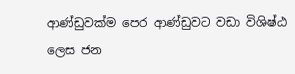ආණ්ඩුවක්ම පෙර ආණ්ඩුවට වඩා විශිෂ්ඨ ලෙස ජන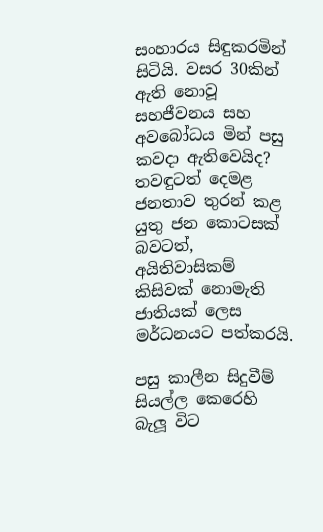සංහාරය සිඳුකරමින් සිටියි. වසර 30කින් ඇති නොවූ සහජීවනය සහ අවබෝධය මින් පසු කවදා ඇතිවෙයිද? තවඳුටත් දෙමළ ජනතාව තුරන් කළ යුතු ජන කොටසක් බවටත්, අයිතිවාසිකම් කිසිවක් නොමැති ජාතියක් ලෙස මර්ධනයට පත්කරයි.

පසු කාලීන සිදුවීම් සියල්ල කෙරෙහි බැලූ විට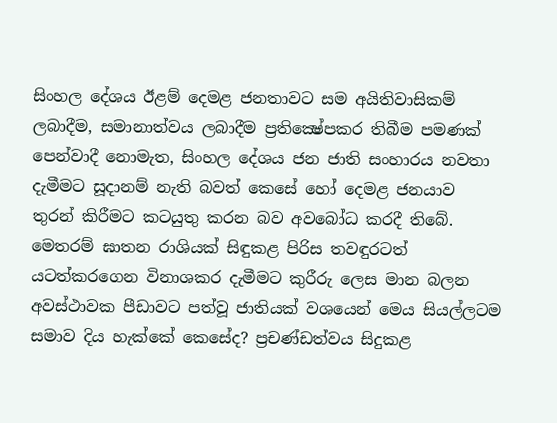සිංහල දේශය ඊළම් දෙමළ ජනතාවට සම අයිතිවාසිකම් ලබාදීම, සමානාත්වය ලබාදීම ප්‍රතික්‍ෂේපකර තිබීම පමණක් පෙන්වාදී නොමැත, සිංහල දේශය ජන ජාති සංහාරය නවතා දැමීමට සූදානම් නැති බවත් කෙසේ හෝ දෙමළ ජනයාව  තුරන් කිරීමට කටයුතු කරන බව අවබෝධ කරදී තිබේ. මෙතරම් ඝාතන රාශියක් සිඳුකළ පිරිස තවඳුරටත් යටත්කරගෙන විනාශකර දැමීමට කුරීරු ලෙස මාන බලන අවස්ථාවක පීඩාවට පත්වූ ජාතියක් වශයෙන් මෙය සියල්ලටම සමාව දිය හැක්කේ කෙසේද? ප්‍රචණ්ඩත්වය සිදුකළ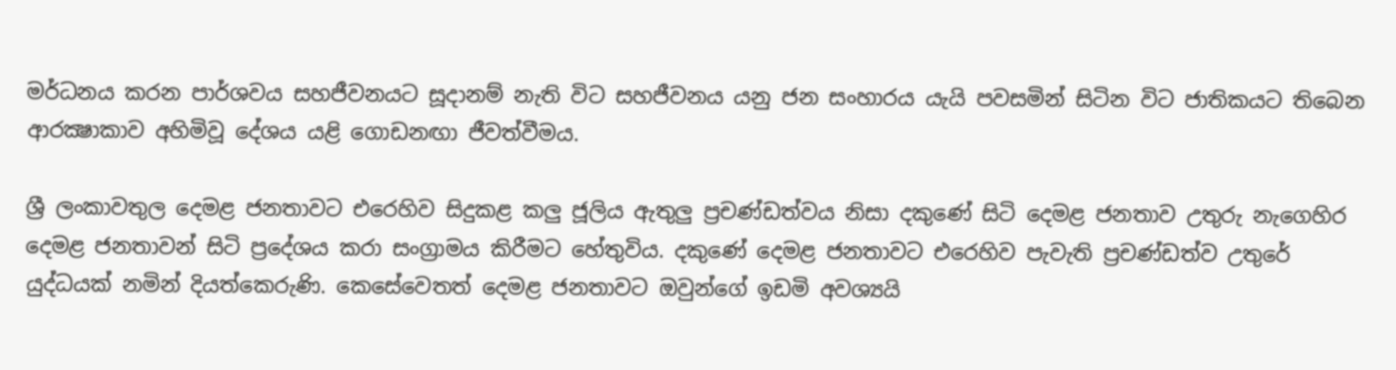මර්ධනය කරන පාර්ශවය සහජීවනයට සූදානම් නැති විට සහජීවනය යනු ජන සංහාරය යැයි පවසමින් සිටින විට ජාතිකයට තිබෙන ආරක්‍ෂාකාව අහිමිවූ දේශය යළි ගොඩනඟා ජීවත්වීමය.

ශ්‍රී ලංකාවතුල දෙමළ ජනතාවට එරෙහිව සිදුකළ කලු ජූලිය ඇතුලු ප්‍රචණ්ඩත්වය නිසා දකුණේ සිටි දෙමළ ජනතාව උතුරු නැගෙහිර දෙමළ ජනතාවන් සිටි ප්‍රදේශය කරා සංග්‍රාමය කිරීමට හේතුවිය. දකුණේ දෙමළ ජනතාවට එරෙහිව පැවැති ප්‍රචණ්ඩත්ව උතුරේ යුද්ධයක් නමින් දියත්කෙරුණි. කෙසේවෙතත් දෙමළ ජනතාවට ඔවුන්ගේ ඉඩමි අවශ්‍යයි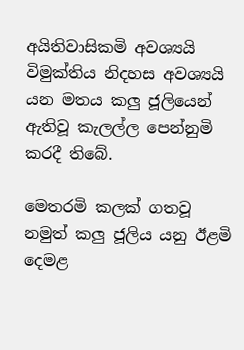අයිතිවාසිකමි අවශ්‍යයි විමුක්තිය නිදහස අවශ්‍යයි යන මතය කලු ජූලියෙන් ඇතිවූ කැලල්ල පෙන්නුමි කරදී තිබේ.

මෙතරමි කලක් ගතවූ නමුත් කලු ජූලිය යනු ඊළමි දෙමළ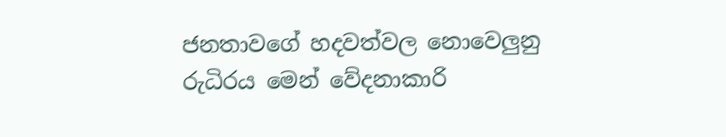ජනතාවගේ හදවත්වල නොවෙලුනු රුධිරය මෙන් වේදනාකාරි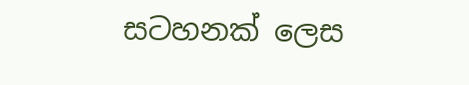සටහනක් ලෙස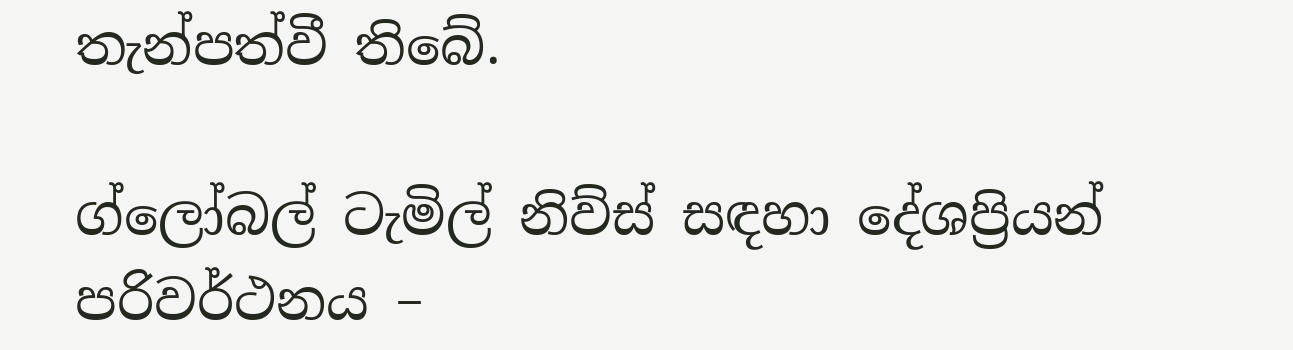තැන්පත්වී තිබේ.

ග්ලෝබල් ටැමිල් නිව්ස් සඳහා දේශප්‍රියන්
පරිවර්ථනය –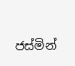ජස්මින්